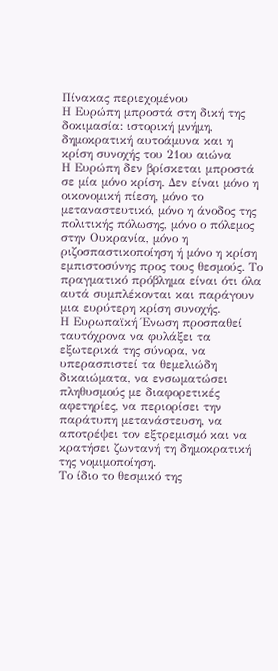Πίνακας περιεχομένου
Η Ευρώπη μπροστά στη δική της δοκιμασία: ιστορική μνήμη, δημοκρατική αυτοάμυνα και η κρίση συνοχής του 21ου αιώνα
Η Ευρώπη δεν βρίσκεται μπροστά σε μία μόνο κρίση. Δεν είναι μόνο η οικονομική πίεση, μόνο το μεταναστευτικό, μόνο η άνοδος της πολιτικής πόλωσης, μόνο ο πόλεμος στην Ουκρανία, μόνο η ριζοσπαστικοποίηση ή μόνο η κρίση εμπιστοσύνης προς τους θεσμούς. Το πραγματικό πρόβλημα είναι ότι όλα αυτά συμπλέκονται και παράγουν μια ευρύτερη κρίση συνοχής.
Η Ευρωπαϊκή Ένωση προσπαθεί ταυτόχρονα να φυλάξει τα εξωτερικά της σύνορα, να υπερασπιστεί τα θεμελιώδη δικαιώματα, να ενσωματώσει πληθυσμούς με διαφορετικές αφετηρίες, να περιορίσει την παράτυπη μετανάστευση, να αποτρέψει τον εξτρεμισμό και να κρατήσει ζωντανή τη δημοκρατική της νομιμοποίηση.
Το ίδιο το θεσμικό της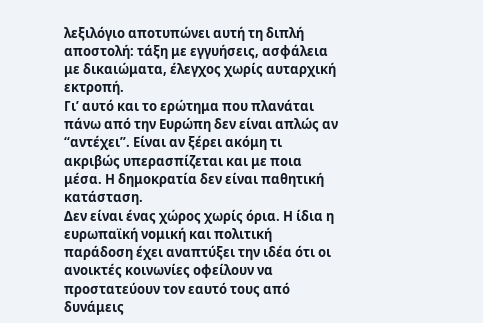λεξιλόγιο αποτυπώνει αυτή τη διπλή αποστολή: τάξη με εγγυήσεις, ασφάλεια με δικαιώματα, έλεγχος χωρίς αυταρχική εκτροπή.
Γι’ αυτό και το ερώτημα που πλανάται πάνω από την Ευρώπη δεν είναι απλώς αν “αντέχει”. Είναι αν ξέρει ακόμη τι ακριβώς υπερασπίζεται και με ποια μέσα. Η δημοκρατία δεν είναι παθητική κατάσταση.
Δεν είναι ένας χώρος χωρίς όρια. Η ίδια η ευρωπαϊκή νομική και πολιτική παράδοση έχει αναπτύξει την ιδέα ότι οι ανοικτές κοινωνίες οφείλουν να προστατεύουν τον εαυτό τους από δυνάμεις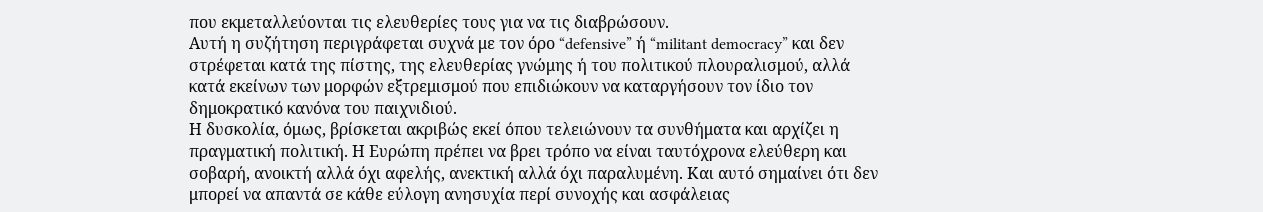που εκμεταλλεύονται τις ελευθερίες τους για να τις διαβρώσουν.
Αυτή η συζήτηση περιγράφεται συχνά με τον όρο “defensive” ή “militant democracy” και δεν στρέφεται κατά της πίστης, της ελευθερίας γνώμης ή του πολιτικού πλουραλισμού, αλλά κατά εκείνων των μορφών εξτρεμισμού που επιδιώκουν να καταργήσουν τον ίδιο τον δημοκρατικό κανόνα του παιχνιδιού.
Η δυσκολία, όμως, βρίσκεται ακριβώς εκεί όπου τελειώνουν τα συνθήματα και αρχίζει η πραγματική πολιτική. Η Ευρώπη πρέπει να βρει τρόπο να είναι ταυτόχρονα ελεύθερη και σοβαρή, ανοικτή αλλά όχι αφελής, ανεκτική αλλά όχι παραλυμένη. Και αυτό σημαίνει ότι δεν μπορεί να απαντά σε κάθε εύλογη ανησυχία περί συνοχής και ασφάλειας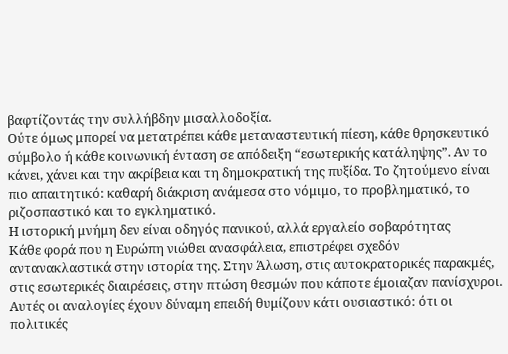βαφτίζοντάς την συλλήβδην μισαλλοδοξία.
Ούτε όμως μπορεί να μετατρέπει κάθε μεταναστευτική πίεση, κάθε θρησκευτικό σύμβολο ή κάθε κοινωνική ένταση σε απόδειξη “εσωτερικής κατάληψης”. Αν το κάνει, χάνει και την ακρίβεια και τη δημοκρατική της πυξίδα. Το ζητούμενο είναι πιο απαιτητικό: καθαρή διάκριση ανάμεσα στο νόμιμο, το προβληματικό, το ριζοσπαστικό και το εγκληματικό.
Η ιστορική μνήμη δεν είναι οδηγός πανικού, αλλά εργαλείο σοβαρότητας
Κάθε φορά που η Ευρώπη νιώθει ανασφάλεια, επιστρέφει σχεδόν αντανακλαστικά στην ιστορία της. Στην Άλωση, στις αυτοκρατορικές παρακμές, στις εσωτερικές διαιρέσεις, στην πτώση θεσμών που κάποτε έμοιαζαν πανίσχυροι.
Αυτές οι αναλογίες έχουν δύναμη επειδή θυμίζουν κάτι ουσιαστικό: ότι οι πολιτικές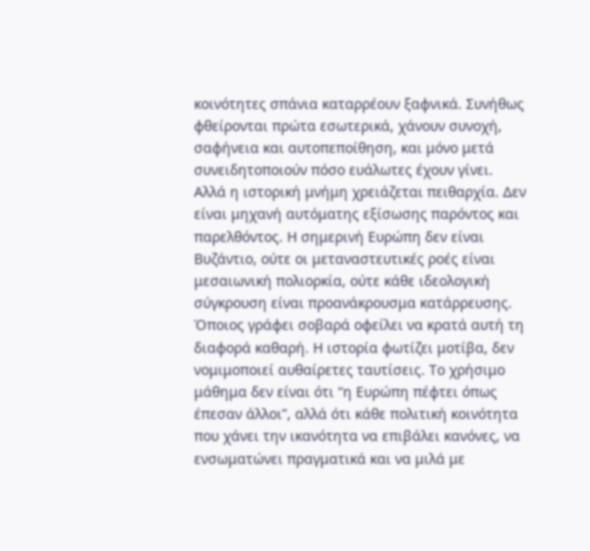κοινότητες σπάνια καταρρέουν ξαφνικά. Συνήθως φθείρονται πρώτα εσωτερικά, χάνουν συνοχή, σαφήνεια και αυτοπεποίθηση, και μόνο μετά συνειδητοποιούν πόσο ευάλωτες έχουν γίνει.
Αλλά η ιστορική μνήμη χρειάζεται πειθαρχία. Δεν είναι μηχανή αυτόματης εξίσωσης παρόντος και παρελθόντος. Η σημερινή Ευρώπη δεν είναι Βυζάντιο, ούτε οι μεταναστευτικές ροές είναι μεσαιωνική πολιορκία, ούτε κάθε ιδεολογική σύγκρουση είναι προανάκρουσμα κατάρρευσης.
Όποιος γράφει σοβαρά οφείλει να κρατά αυτή τη διαφορά καθαρή. Η ιστορία φωτίζει μοτίβα, δεν νομιμοποιεί αυθαίρετες ταυτίσεις. Το χρήσιμο μάθημα δεν είναι ότι “η Ευρώπη πέφτει όπως έπεσαν άλλοι”, αλλά ότι κάθε πολιτική κοινότητα που χάνει την ικανότητα να επιβάλει κανόνες, να ενσωματώνει πραγματικά και να μιλά με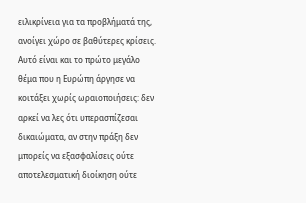ειλικρίνεια για τα προβλήματά της, ανοίγει χώρο σε βαθύτερες κρίσεις.
Αυτό είναι και το πρώτο μεγάλο θέμα που η Ευρώπη άργησε να κοιτάξει χωρίς ωραιοποιήσεις: δεν αρκεί να λες ότι υπερασπίζεσαι δικαιώματα, αν στην πράξη δεν μπορείς να εξασφαλίσεις ούτε αποτελεσματική διοίκηση ούτε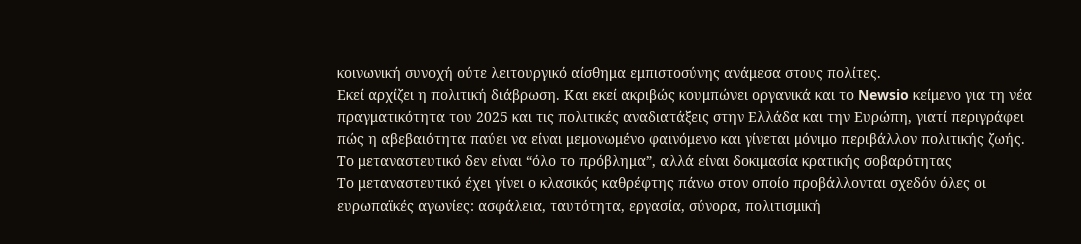κοινωνική συνοχή ούτε λειτουργικό αίσθημα εμπιστοσύνης ανάμεσα στους πολίτες.
Εκεί αρχίζει η πολιτική διάβρωση. Και εκεί ακριβώς κουμπώνει οργανικά και το Newsio κείμενο για τη νέα πραγματικότητα του 2025 και τις πολιτικές αναδιατάξεις στην Ελλάδα και την Ευρώπη, γιατί περιγράφει πώς η αβεβαιότητα παύει να είναι μεμονωμένο φαινόμενο και γίνεται μόνιμο περιβάλλον πολιτικής ζωής.
Το μεταναστευτικό δεν είναι “όλο το πρόβλημα”, αλλά είναι δοκιμασία κρατικής σοβαρότητας
Το μεταναστευτικό έχει γίνει ο κλασικός καθρέφτης πάνω στον οποίο προβάλλονται σχεδόν όλες οι ευρωπαϊκές αγωνίες: ασφάλεια, ταυτότητα, εργασία, σύνορα, πολιτισμική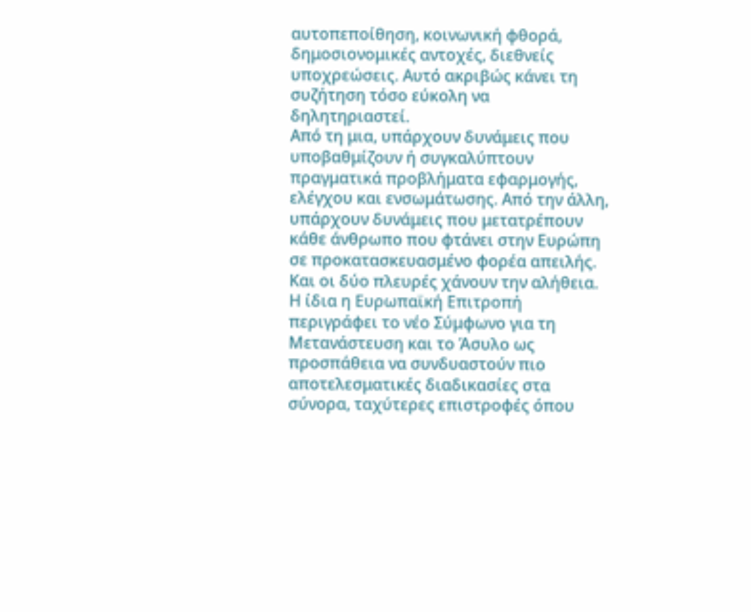αυτοπεποίθηση, κοινωνική φθορά, δημοσιονομικές αντοχές, διεθνείς υποχρεώσεις. Αυτό ακριβώς κάνει τη συζήτηση τόσο εύκολη να δηλητηριαστεί.
Από τη μια, υπάρχουν δυνάμεις που υποβαθμίζουν ή συγκαλύπτουν πραγματικά προβλήματα εφαρμογής, ελέγχου και ενσωμάτωσης. Από την άλλη, υπάρχουν δυνάμεις που μετατρέπουν κάθε άνθρωπο που φτάνει στην Ευρώπη σε προκατασκευασμένο φορέα απειλής. Και οι δύο πλευρές χάνουν την αλήθεια.
Η ίδια η Ευρωπαϊκή Επιτροπή περιγράφει το νέο Σύμφωνο για τη Μετανάστευση και το Άσυλο ως προσπάθεια να συνδυαστούν πιο αποτελεσματικές διαδικασίες στα σύνορα, ταχύτερες επιστροφές όπου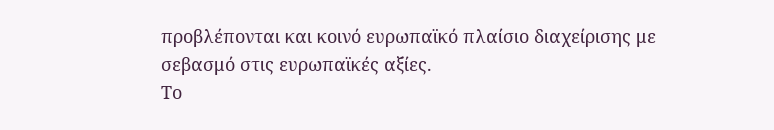προβλέπονται και κοινό ευρωπαϊκό πλαίσιο διαχείρισης με σεβασμό στις ευρωπαϊκές αξίες.
Το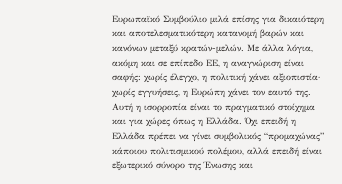Ευρωπαϊκό Συμβούλιο μιλά επίσης για δικαιότερη και αποτελεσματικότερη κατανομή βαρών και κανόνων μεταξύ κρατών-μελών. Με άλλα λόγια, ακόμη και σε επίπεδο ΕΕ, η αναγνώριση είναι σαφής: χωρίς έλεγχο, η πολιτική χάνει αξιοπιστία· χωρίς εγγυήσεις, η Ευρώπη χάνει τον εαυτό της.
Αυτή η ισορροπία είναι το πραγματικό στοίχημα και για χώρες όπως η Ελλάδα. Όχι επειδή η Ελλάδα πρέπει να γίνει συμβολικός “προμαχώνας” κάποιου πολιτισμικού πολέμου, αλλά επειδή είναι εξωτερικό σύνορο της Ένωσης και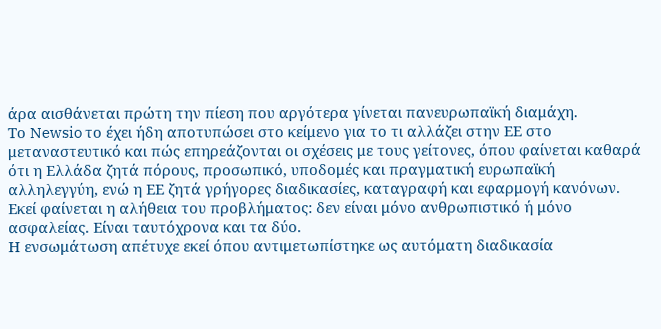άρα αισθάνεται πρώτη την πίεση που αργότερα γίνεται πανευρωπαϊκή διαμάχη.
Το Newsio το έχει ήδη αποτυπώσει στο κείμενο για το τι αλλάζει στην ΕΕ στο μεταναστευτικό και πώς επηρεάζονται οι σχέσεις με τους γείτονες, όπου φαίνεται καθαρά ότι η Ελλάδα ζητά πόρους, προσωπικό, υποδομές και πραγματική ευρωπαϊκή αλληλεγγύη, ενώ η ΕΕ ζητά γρήγορες διαδικασίες, καταγραφή και εφαρμογή κανόνων. Εκεί φαίνεται η αλήθεια του προβλήματος: δεν είναι μόνο ανθρωπιστικό ή μόνο ασφαλείας. Είναι ταυτόχρονα και τα δύο.
Η ενσωμάτωση απέτυχε εκεί όπου αντιμετωπίστηκε ως αυτόματη διαδικασία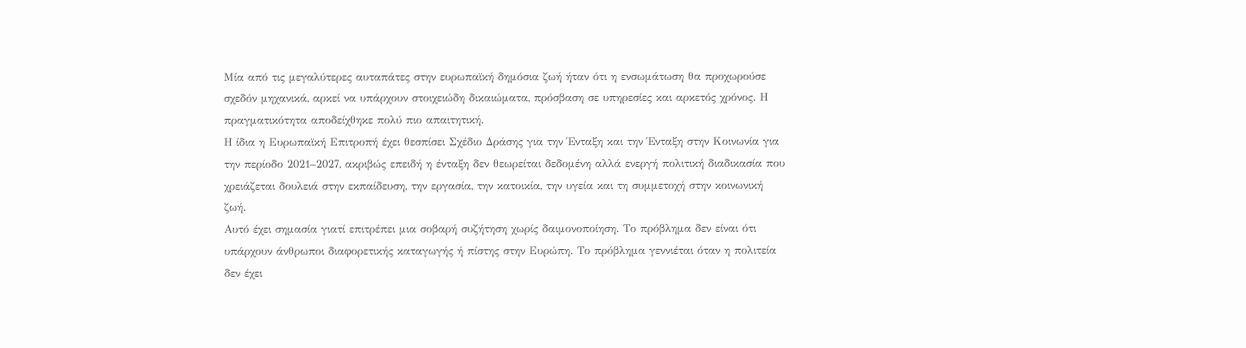Μία από τις μεγαλύτερες αυταπάτες στην ευρωπαϊκή δημόσια ζωή ήταν ότι η ενσωμάτωση θα προχωρούσε σχεδόν μηχανικά, αρκεί να υπάρχουν στοιχειώδη δικαιώματα, πρόσβαση σε υπηρεσίες και αρκετός χρόνος. Η πραγματικότητα αποδείχθηκε πολύ πιο απαιτητική.
Η ίδια η Ευρωπαϊκή Επιτροπή έχει θεσπίσει Σχέδιο Δράσης για την Ένταξη και την Ένταξη στην Κοινωνία για την περίοδο 2021–2027, ακριβώς επειδή η ένταξη δεν θεωρείται δεδομένη αλλά ενεργή πολιτική διαδικασία που χρειάζεται δουλειά στην εκπαίδευση, την εργασία, την κατοικία, την υγεία και τη συμμετοχή στην κοινωνική ζωή.
Αυτό έχει σημασία γιατί επιτρέπει μια σοβαρή συζήτηση χωρίς δαιμονοποίηση. Το πρόβλημα δεν είναι ότι υπάρχουν άνθρωποι διαφορετικής καταγωγής ή πίστης στην Ευρώπη. Το πρόβλημα γεννιέται όταν η πολιτεία δεν έχει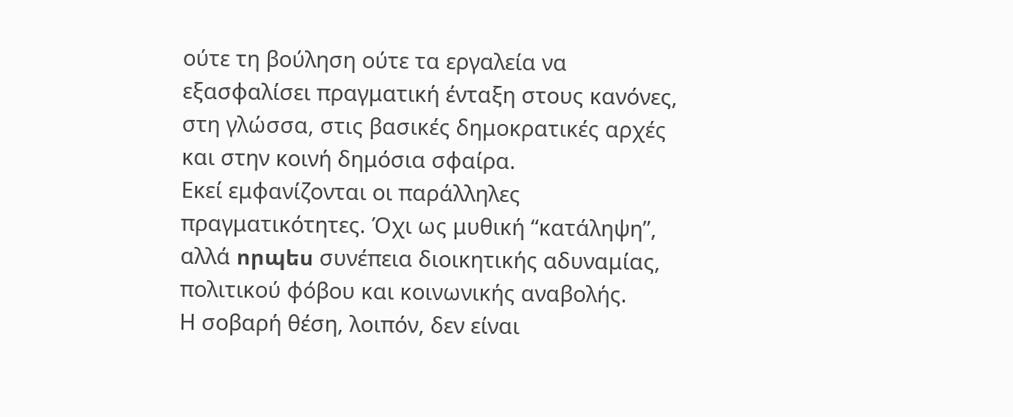ούτε τη βούληση ούτε τα εργαλεία να εξασφαλίσει πραγματική ένταξη στους κανόνες, στη γλώσσα, στις βασικές δημοκρατικές αρχές και στην κοινή δημόσια σφαίρα.
Εκεί εμφανίζονται οι παράλληλες πραγματικότητες. Όχι ως μυθική “κατάληψη”, αλλά որպես συνέπεια διοικητικής αδυναμίας, πολιτικού φόβου και κοινωνικής αναβολής.
Η σοβαρή θέση, λοιπόν, δεν είναι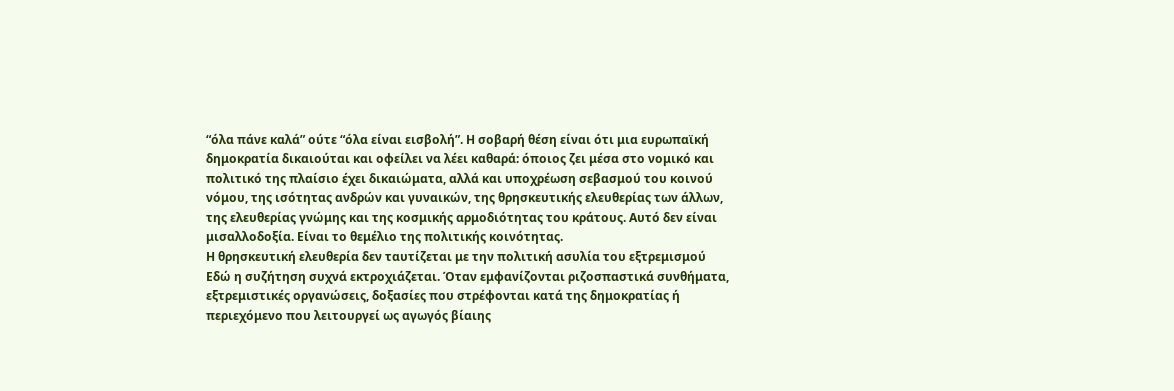“όλα πάνε καλά” ούτε “όλα είναι εισβολή”. Η σοβαρή θέση είναι ότι μια ευρωπαϊκή δημοκρατία δικαιούται και οφείλει να λέει καθαρά: όποιος ζει μέσα στο νομικό και πολιτικό της πλαίσιο έχει δικαιώματα, αλλά και υποχρέωση σεβασμού του κοινού νόμου, της ισότητας ανδρών και γυναικών, της θρησκευτικής ελευθερίας των άλλων, της ελευθερίας γνώμης και της κοσμικής αρμοδιότητας του κράτους. Αυτό δεν είναι μισαλλοδοξία. Είναι το θεμέλιο της πολιτικής κοινότητας.
Η θρησκευτική ελευθερία δεν ταυτίζεται με την πολιτική ασυλία του εξτρεμισμού
Εδώ η συζήτηση συχνά εκτροχιάζεται. Όταν εμφανίζονται ριζοσπαστικά συνθήματα, εξτρεμιστικές οργανώσεις, δοξασίες που στρέφονται κατά της δημοκρατίας ή περιεχόμενο που λειτουργεί ως αγωγός βίαιης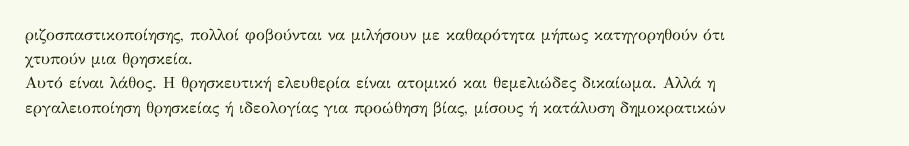ριζοσπαστικοποίησης, πολλοί φοβούνται να μιλήσουν με καθαρότητα μήπως κατηγορηθούν ότι χτυπούν μια θρησκεία.
Αυτό είναι λάθος. Η θρησκευτική ελευθερία είναι ατομικό και θεμελιώδες δικαίωμα. Αλλά η εργαλειοποίηση θρησκείας ή ιδεολογίας για προώθηση βίας, μίσους ή κατάλυση δημοκρατικών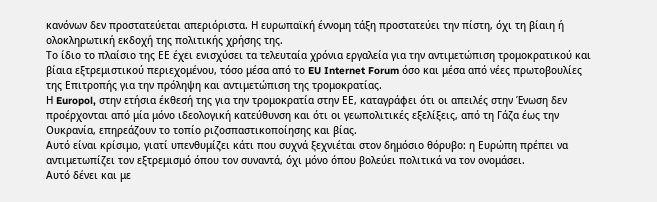κανόνων δεν προστατεύεται απεριόριστα. Η ευρωπαϊκή έννομη τάξη προστατεύει την πίστη, όχι τη βίαιη ή ολοκληρωτική εκδοχή της πολιτικής χρήσης της.
Το ίδιο το πλαίσιο της ΕΕ έχει ενισχύσει τα τελευταία χρόνια εργαλεία για την αντιμετώπιση τρομοκρατικού και βίαια εξτρεμιστικού περιεχομένου, τόσο μέσα από το EU Internet Forum όσο και μέσα από νέες πρωτοβουλίες της Επιτροπής για την πρόληψη και αντιμετώπιση της τρομοκρατίας.
Η Europol, στην ετήσια έκθεσή της για την τρομοκρατία στην ΕΕ, καταγράφει ότι οι απειλές στην Ένωση δεν προέρχονται από μία μόνο ιδεολογική κατεύθυνση και ότι οι γεωπολιτικές εξελίξεις, από τη Γάζα έως την Ουκρανία, επηρεάζουν το τοπίο ριζοσπαστικοποίησης και βίας.
Αυτό είναι κρίσιμο, γιατί υπενθυμίζει κάτι που συχνά ξεχνιέται στον δημόσιο θόρυβο: η Ευρώπη πρέπει να αντιμετωπίζει τον εξτρεμισμό όπου τον συναντά, όχι μόνο όπου βολεύει πολιτικά να τον ονομάσει.
Αυτό δένει και με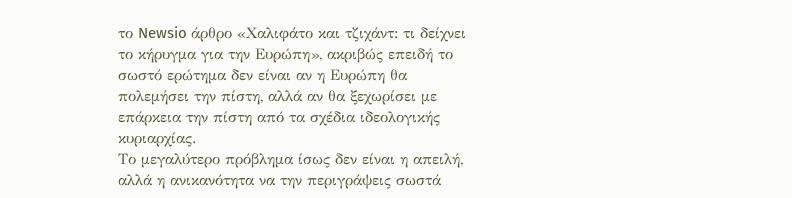το Newsio άρθρο «Χαλιφάτο και τζιχάντ: τι δείχνει το κήρυγμα για την Ευρώπη», ακριβώς επειδή το σωστό ερώτημα δεν είναι αν η Ευρώπη θα πολεμήσει την πίστη, αλλά αν θα ξεχωρίσει με επάρκεια την πίστη από τα σχέδια ιδεολογικής κυριαρχίας.
Το μεγαλύτερο πρόβλημα ίσως δεν είναι η απειλή, αλλά η ανικανότητα να την περιγράψεις σωστά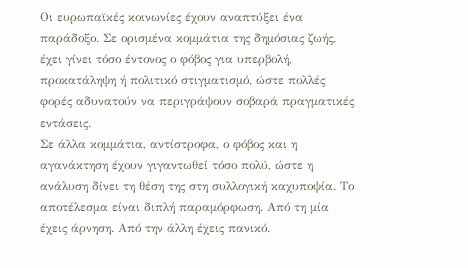Οι ευρωπαϊκές κοινωνίες έχουν αναπτύξει ένα παράδοξο. Σε ορισμένα κομμάτια της δημόσιας ζωής, έχει γίνει τόσο έντονος ο φόβος για υπερβολή, προκατάληψη ή πολιτικό στιγματισμό, ώστε πολλές φορές αδυνατούν να περιγράψουν σοβαρά πραγματικές εντάσεις.
Σε άλλα κομμάτια, αντίστροφα, ο φόβος και η αγανάκτηση έχουν γιγαντωθεί τόσο πολύ, ώστε η ανάλυση δίνει τη θέση της στη συλλογική καχυποψία. Το αποτέλεσμα είναι διπλή παραμόρφωση. Από τη μία έχεις άρνηση. Από την άλλη έχεις πανικό.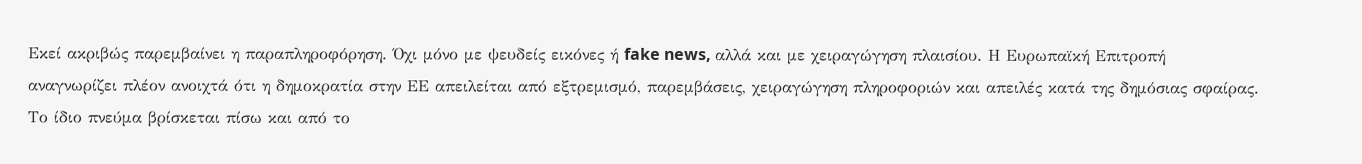Εκεί ακριβώς παρεμβαίνει η παραπληροφόρηση. Όχι μόνο με ψευδείς εικόνες ή fake news, αλλά και με χειραγώγηση πλαισίου. Η Ευρωπαϊκή Επιτροπή αναγνωρίζει πλέον ανοιχτά ότι η δημοκρατία στην ΕΕ απειλείται από εξτρεμισμό, παρεμβάσεις, χειραγώγηση πληροφοριών και απειλές κατά της δημόσιας σφαίρας.
Το ίδιο πνεύμα βρίσκεται πίσω και από το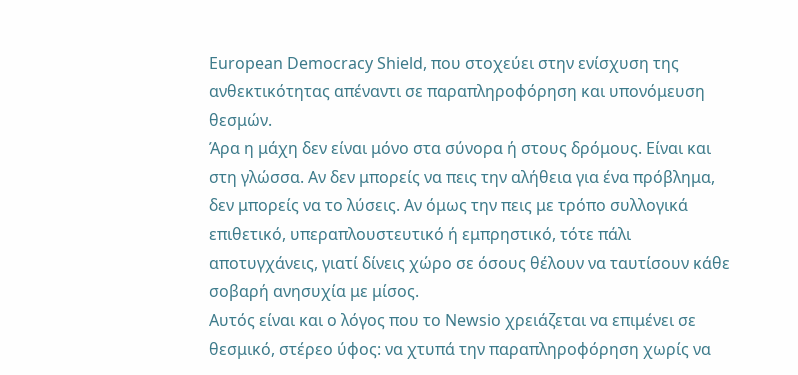European Democracy Shield, που στοχεύει στην ενίσχυση της ανθεκτικότητας απέναντι σε παραπληροφόρηση και υπονόμευση θεσμών.
Άρα η μάχη δεν είναι μόνο στα σύνορα ή στους δρόμους. Είναι και στη γλώσσα. Αν δεν μπορείς να πεις την αλήθεια για ένα πρόβλημα, δεν μπορείς να το λύσεις. Αν όμως την πεις με τρόπο συλλογικά επιθετικό, υπεραπλουστευτικό ή εμπρηστικό, τότε πάλι αποτυγχάνεις, γιατί δίνεις χώρο σε όσους θέλουν να ταυτίσουν κάθε σοβαρή ανησυχία με μίσος.
Αυτός είναι και ο λόγος που το Newsio χρειάζεται να επιμένει σε θεσμικό, στέρεο ύφος: να χτυπά την παραπληροφόρηση χωρίς να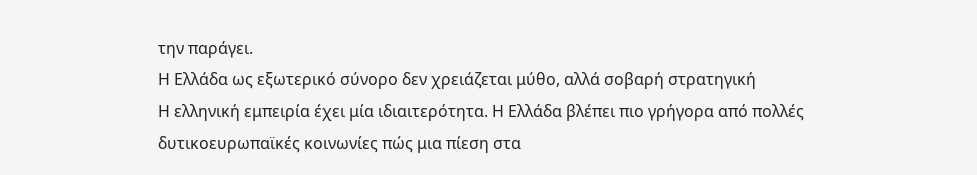την παράγει.
Η Ελλάδα ως εξωτερικό σύνορο δεν χρειάζεται μύθο, αλλά σοβαρή στρατηγική
Η ελληνική εμπειρία έχει μία ιδιαιτερότητα. Η Ελλάδα βλέπει πιο γρήγορα από πολλές δυτικοευρωπαϊκές κοινωνίες πώς μια πίεση στα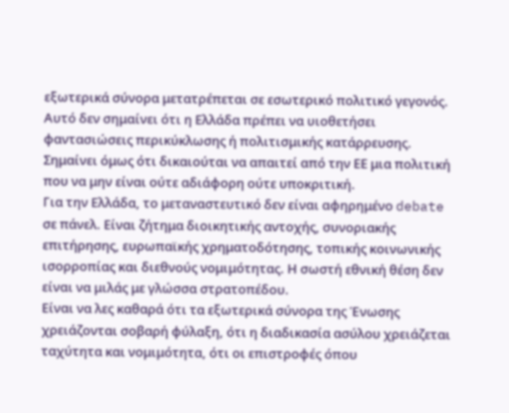εξωτερικά σύνορα μετατρέπεται σε εσωτερικό πολιτικό γεγονός.
Αυτό δεν σημαίνει ότι η Ελλάδα πρέπει να υιοθετήσει φαντασιώσεις περικύκλωσης ή πολιτισμικής κατάρρευσης. Σημαίνει όμως ότι δικαιούται να απαιτεί από την ΕΕ μια πολιτική που να μην είναι ούτε αδιάφορη ούτε υποκριτική.
Για την Ελλάδα, το μεταναστευτικό δεν είναι αφηρημένο debate σε πάνελ. Είναι ζήτημα διοικητικής αντοχής, συνοριακής επιτήρησης, ευρωπαϊκής χρηματοδότησης, τοπικής κοινωνικής ισορροπίας και διεθνούς νομιμότητας. Η σωστή εθνική θέση δεν είναι να μιλάς με γλώσσα στρατοπέδου.
Είναι να λες καθαρά ότι τα εξωτερικά σύνορα της Ένωσης χρειάζονται σοβαρή φύλαξη, ότι η διαδικασία ασύλου χρειάζεται ταχύτητα και νομιμότητα, ότι οι επιστροφές όπου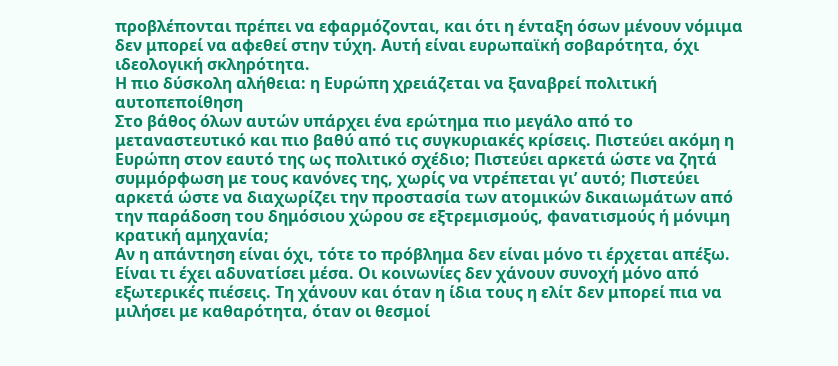προβλέπονται πρέπει να εφαρμόζονται, και ότι η ένταξη όσων μένουν νόμιμα δεν μπορεί να αφεθεί στην τύχη. Αυτή είναι ευρωπαϊκή σοβαρότητα, όχι ιδεολογική σκληρότητα.
Η πιο δύσκολη αλήθεια: η Ευρώπη χρειάζεται να ξαναβρεί πολιτική αυτοπεποίθηση
Στο βάθος όλων αυτών υπάρχει ένα ερώτημα πιο μεγάλο από το μεταναστευτικό και πιο βαθύ από τις συγκυριακές κρίσεις. Πιστεύει ακόμη η Ευρώπη στον εαυτό της ως πολιτικό σχέδιο; Πιστεύει αρκετά ώστε να ζητά συμμόρφωση με τους κανόνες της, χωρίς να ντρέπεται γι’ αυτό; Πιστεύει αρκετά ώστε να διαχωρίζει την προστασία των ατομικών δικαιωμάτων από την παράδοση του δημόσιου χώρου σε εξτρεμισμούς, φανατισμούς ή μόνιμη κρατική αμηχανία;
Αν η απάντηση είναι όχι, τότε το πρόβλημα δεν είναι μόνο τι έρχεται απέξω. Είναι τι έχει αδυνατίσει μέσα. Οι κοινωνίες δεν χάνουν συνοχή μόνο από εξωτερικές πιέσεις. Τη χάνουν και όταν η ίδια τους η ελίτ δεν μπορεί πια να μιλήσει με καθαρότητα, όταν οι θεσμοί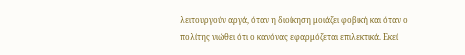λειτουργούν αργά, όταν η διοίκηση μοιάζει φοβική και όταν ο πολίτης νιώθει ότι ο κανόνας εφαρμόζεται επιλεκτικά. Εκεί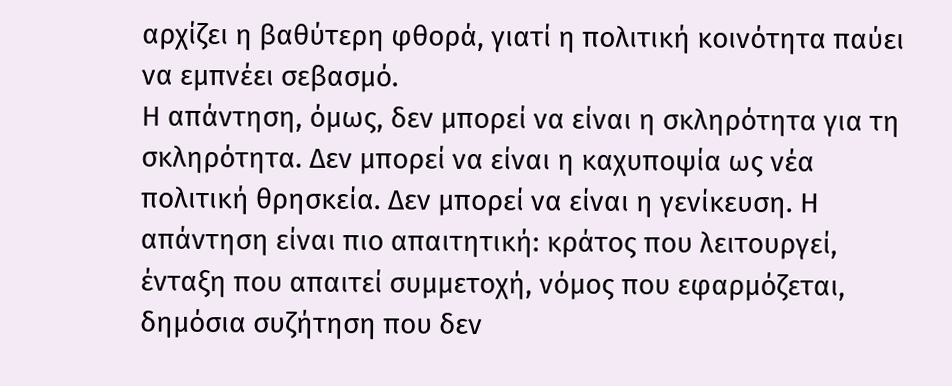αρχίζει η βαθύτερη φθορά, γιατί η πολιτική κοινότητα παύει να εμπνέει σεβασμό.
Η απάντηση, όμως, δεν μπορεί να είναι η σκληρότητα για τη σκληρότητα. Δεν μπορεί να είναι η καχυποψία ως νέα πολιτική θρησκεία. Δεν μπορεί να είναι η γενίκευση. Η απάντηση είναι πιο απαιτητική: κράτος που λειτουργεί, ένταξη που απαιτεί συμμετοχή, νόμος που εφαρμόζεται, δημόσια συζήτηση που δεν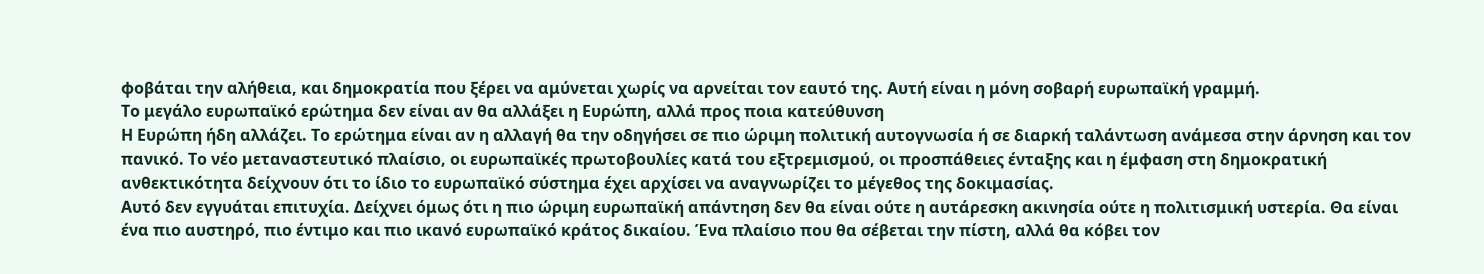φοβάται την αλήθεια, και δημοκρατία που ξέρει να αμύνεται χωρίς να αρνείται τον εαυτό της. Αυτή είναι η μόνη σοβαρή ευρωπαϊκή γραμμή.
Το μεγάλο ευρωπαϊκό ερώτημα δεν είναι αν θα αλλάξει η Ευρώπη, αλλά προς ποια κατεύθυνση
Η Ευρώπη ήδη αλλάζει. Το ερώτημα είναι αν η αλλαγή θα την οδηγήσει σε πιο ώριμη πολιτική αυτογνωσία ή σε διαρκή ταλάντωση ανάμεσα στην άρνηση και τον πανικό. Το νέο μεταναστευτικό πλαίσιο, οι ευρωπαϊκές πρωτοβουλίες κατά του εξτρεμισμού, οι προσπάθειες ένταξης και η έμφαση στη δημοκρατική ανθεκτικότητα δείχνουν ότι το ίδιο το ευρωπαϊκό σύστημα έχει αρχίσει να αναγνωρίζει το μέγεθος της δοκιμασίας.
Αυτό δεν εγγυάται επιτυχία. Δείχνει όμως ότι η πιο ώριμη ευρωπαϊκή απάντηση δεν θα είναι ούτε η αυτάρεσκη ακινησία ούτε η πολιτισμική υστερία. Θα είναι ένα πιο αυστηρό, πιο έντιμο και πιο ικανό ευρωπαϊκό κράτος δικαίου. Ένα πλαίσιο που θα σέβεται την πίστη, αλλά θα κόβει τον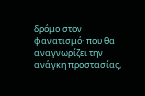δρόμο στον φανατισμό· που θα αναγνωρίζει την ανάγκη προστασίας,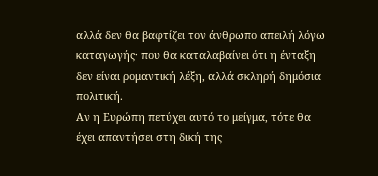αλλά δεν θα βαφτίζει τον άνθρωπο απειλή λόγω καταγωγής· που θα καταλαβαίνει ότι η ένταξη δεν είναι ρομαντική λέξη, αλλά σκληρή δημόσια πολιτική.
Αν η Ευρώπη πετύχει αυτό το μείγμα, τότε θα έχει απαντήσει στη δική της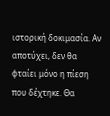ιστορική δοκιμασία. Αν αποτύχει, δεν θα φταίει μόνο η πίεση που δέχτηκε. Θα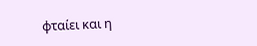φταίει και η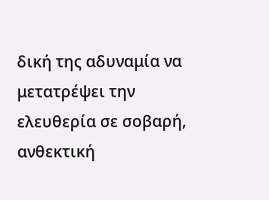δική της αδυναμία να μετατρέψει την ελευθερία σε σοβαρή, ανθεκτική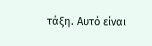τάξη. Αυτό είναι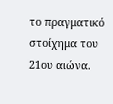το πραγματικό στοίχημα του 21ου αιώνα.